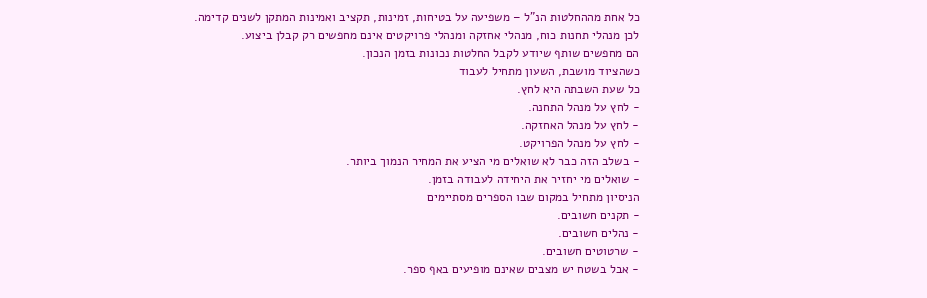כל אחת מההחלטות הנ"ל – משפיעה על בטיחות, זמינות, תקציב ואמינות המתקן לשנים קדימה.
לכן מנהלי תחנות כוח, מנהלי אחזקה ומנהלי פרויקטים אינם מחפשים רק קבלן ביצוע.
הם מחפשים שותף שיודע לקבל החלטות נכונות בזמן הנכון.
כשהציוד מושבת, השעון מתחיל לעבוד
כל שעת השבתה היא לחץ.
- לחץ על מנהל התחנה.
- לחץ על מנהל האחזקה.
- לחץ על מנהל הפרויקט.
- בשלב הזה כבר לא שואלים מי הציע את המחיר הנמוך ביותר.
- שואלים מי יחזיר את היחידה לעבודה בזמן.
הניסיון מתחיל במקום שבו הספרים מסתיימים
- תקנים חשובים.
- נהלים חשובים.
- שרטוטים חשובים.
- אבל בשטח יש מצבים שאינם מופיעים באף ספר.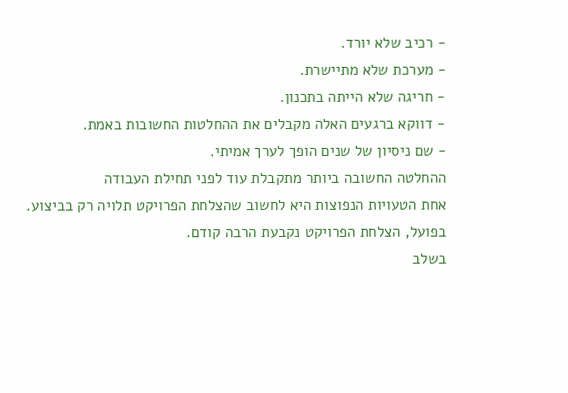- רכיב שלא יורד.
- מערכת שלא מתיישרת.
- חריגה שלא הייתה בתכנון.
- דווקא ברגעים האלה מקבלים את ההחלטות החשובות באמת.
- שם ניסיון של שנים הופך לערך אמיתי.
ההחלטה החשובה ביותר מתקבלת עוד לפני תחילת העבודה
אחת הטעויות הנפוצות היא לחשוב שהצלחת הפרויקט תלויה רק בביצוע.
בפועל, הצלחת הפרויקט נקבעת הרבה קודם.
בשלב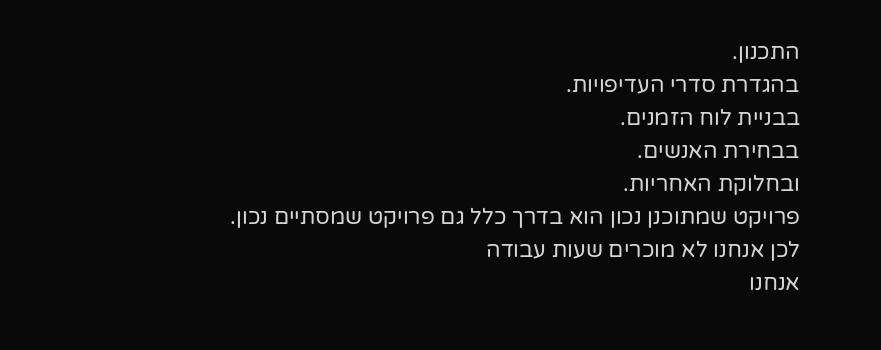התכנון.
בהגדרת סדרי העדיפויות.
בבניית לוח הזמנים.
בבחירת האנשים.
ובחלוקת האחריות.
פרויקט שמתוכנן נכון הוא בדרך כלל גם פרויקט שמסתיים נכון.
לכן אנחנו לא מוכרים שעות עבודה
אנחנו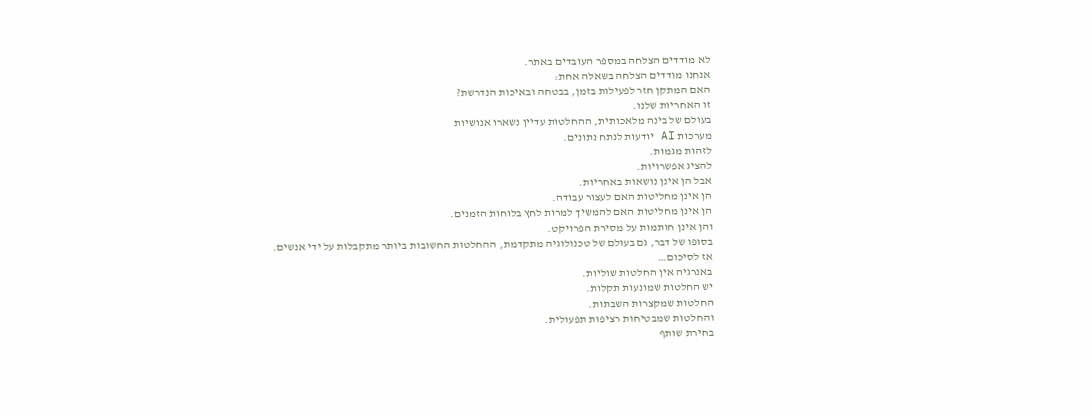לא מודדים הצלחה במספר העובדים באתר.
אנחנו מודדים הצלחה בשאלה אחת:
האם המתקן חזר לפעילות בזמן, בבטחה ובאיכות הנדרשת?
זו האחריות שלנו.
בעולם של בינה מלאכותית, ההחלטות עדיין נשארו אנושיות
מערכות AI יודעות לנתח נתונים.
לזהות מגמות.
להציג אפשרויות.
אבל הן אינן נושאות באחריות.
הן אינן מחליטות האם לעצור עבודה.
הן אינן מחליטות האם להמשיך למרות לחץ בלוחות הזמנים.
והן אינן חותמות על מסירת הפרויקט.
בסופו של דבר, גם בעולם של טכנולוגיה מתקדמת, ההחלטות החשובות ביותר מתקבלות על ידי אנשים.
אז לסיכום…
באנרגיה אין החלטות שוליות.
יש החלטות שמונעות תקלות.
החלטות שמקצרות השבתות.
והחלטות שמבטיחות רציפות תפעולית.
בחירת שותף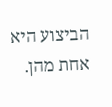הביצוע היא אחת מהן.